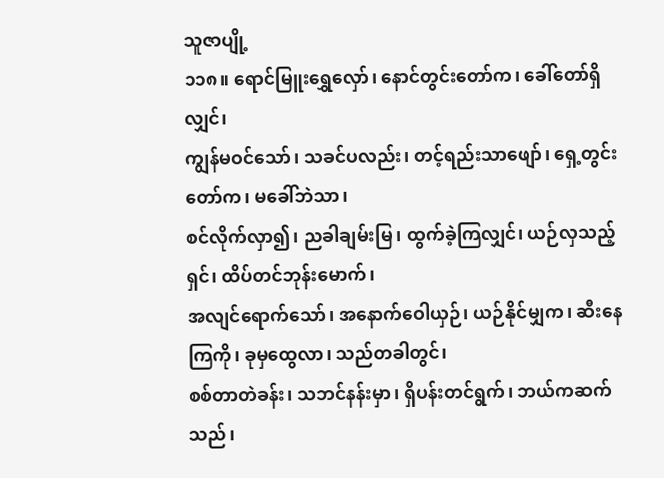သူဇာပျို့
၁၁၈။ ရောင်မြူးရွှေလှော်၊ နောင်တွင်းတော်က၊ ခေါ်တော်ရှိလျှင်၊
ကျွန်မဝင်သော်၊ သခင်ပလည်း၊ တင့်ရည်းသာဖျော်၊ ရှေ့တွင်းတော်က၊ မခေါ်ဘဲသာ၊
စင်လိုက်လှာ၍၊ ညခါချမ်းမြ၊ ထွက်ခဲ့ကြလျှင်၊ ယဉ်လှသည့်ရှင်၊ ထိပ်တင်ဘုန်းမောက်၊
အလျင်ရောက်သော်၊ အနောက်ဝေါယှဉ်၊ ယဉ်နိုင်မျှက၊ ဆီးနေကြကို၊ ခုမှထွေလာ၊ သည်တခါတွင်၊
စစ်တာတဲခန်း၊ သဘင်နန်းမှာ၊ ရှိပန်းတင်ရွက်၊ ဘယ်ကဆက်သည်၊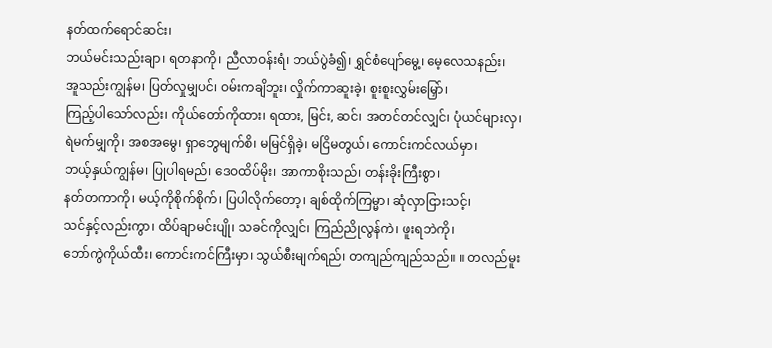နတ်ထက်ရောင်ဆင်း၊
ဘယ်မင်းသည်းချာ၊ ရတနာကို၊ ညီလာဝန်းရံ၊ ဘယ်ပွဲခံ၍၊ ရွှင်စံပျော်မွေ့၊ မေ့လေသနည်း၊
အူသည်းကျွန်မ၊ ပြတ်လှုမျှပင်၊ ဝမ်းကချိဘူး၊ လှိုက်ကာဆူးခဲ့၊ စူးစူးလွှမ်းမြှော်၊
ကြည့်ပါသော်လည်း၊ ကိုယ်တော်ကိုထား၊ ရထား, မြင်း, ဆင်၊ အတင်တင်လျှင်၊ ပုံယင်များလှ၊
ရဲမက်မျှကို၊ အစအမွေ၊ ရှာဘွေမျက်စိ၊ မမြင်ရှိခဲ့၊ မငြိမတွယ်၊ ကောင်းကင်လယ်မှာ၊
ဘယ့်နှယ်ကျွန်မ၊ ပြုပါရမည်၊ ဒေဝထိပ်မိုး၊ အာကာစိုးသည်၊ တန်းခိုးကြီးစွာ၊
နတ်တကာကို၊ မယ့်ကိုစိုက်စိုက်၊ ပြပါလိုက်တော့၊ ချစ်ထိုက်ကြမ္မာ၊ ဆုံလှာငြားသင့်၊
သင်နှင့်လည်းကွာ၊ ထိပ်ချာမင်းပျို၊ သခင်ကိုလျှင်၊ ကြည်ညိုလွန်ကဲ၊ ဖူးရဘဲကို၊
ဘော်ကွဲကိုယ်ထီး၊ ကောင်းကင်ကြီးမှာ၊ သွယ်စီးမျက်ရည်၊ တကျည်ကျည်သည်။ ။ တလည်မူး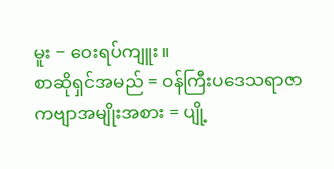မူး − ဝေးရပ်ကျူး။
စာဆိုရှင်အမည် = ဝန်ကြီးပဒေသရာဇာ
ကဗျာအမျိုးအစား = ပျို့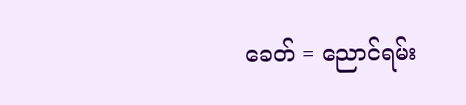ခေတ် = ညောင်ရမ်း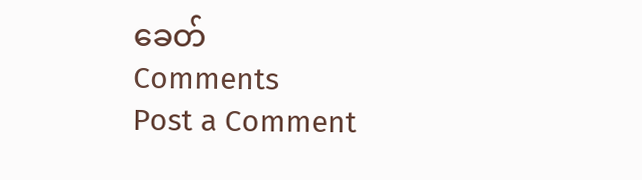ခေတ်
Comments
Post a Comment